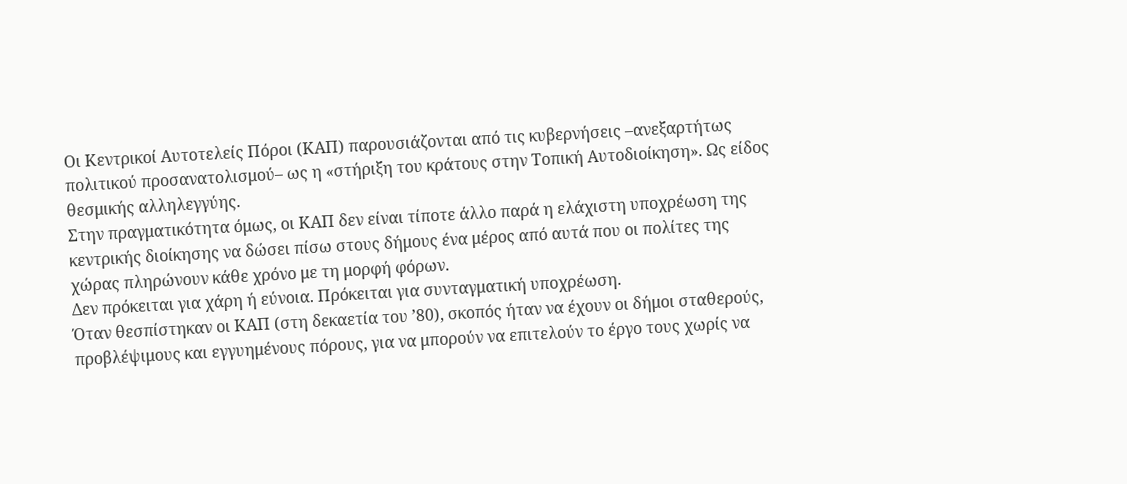Οι Κεντρικοί Αυτοτελείς Πόροι (ΚΑΠ) παρουσιάζονται από τις κυβερνήσεις –ανεξαρτήτως πολιτικού προσανατολισμού– ως η «στήριξη του κράτους στην Τοπική Αυτοδιοίκηση». Ως είδος θεσμικής αλληλεγγύης.
Στην πραγματικότητα όμως, οι ΚΑΠ δεν είναι τίποτε άλλο παρά η ελάχιστη υποχρέωση της κεντρικής διοίκησης να δώσει πίσω στους δήμους ένα μέρος από αυτά που οι πολίτες της χώρας πληρώνουν κάθε χρόνο με τη μορφή φόρων.
Δεν πρόκειται για χάρη ή εύνοια. Πρόκειται για συνταγματική υποχρέωση.
Όταν θεσπίστηκαν οι ΚΑΠ (στη δεκαετία του ’80), σκοπός ήταν να έχουν οι δήμοι σταθερούς, προβλέψιμους και εγγυημένους πόρους, για να μπορούν να επιτελούν το έργο τους χωρίς να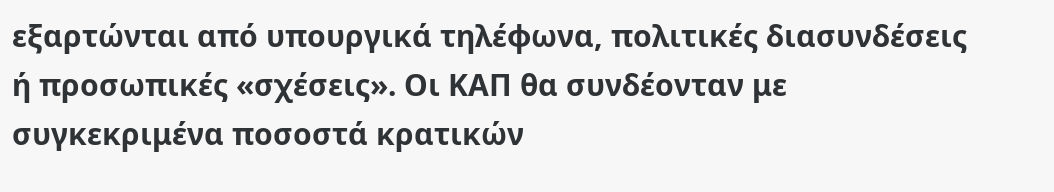εξαρτώνται από υπουργικά τηλέφωνα, πολιτικές διασυνδέσεις ή προσωπικές «σχέσεις». Οι ΚΑΠ θα συνδέονταν με συγκεκριμένα ποσοστά κρατικών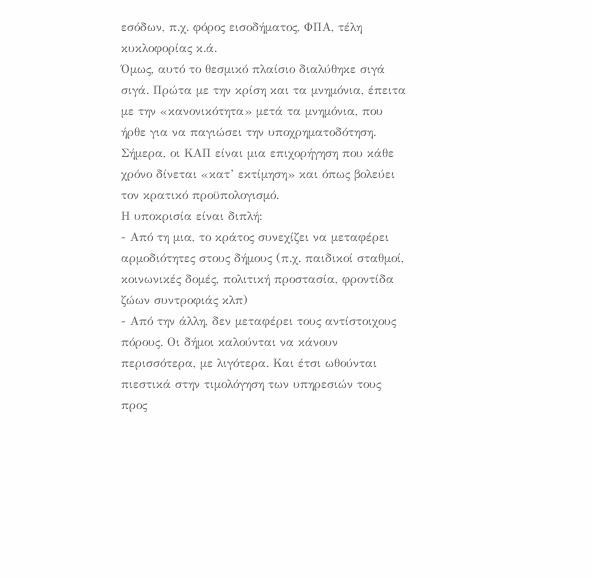εσόδων, π.χ. φόρος εισοδήματος, ΦΠΑ, τέλη κυκλοφορίας κ.ά.
Όμως, αυτό το θεσμικό πλαίσιο διαλύθηκε σιγά σιγά. Πρώτα με την κρίση και τα μνημόνια, έπειτα με την «κανονικότητα» μετά τα μνημόνια, που ήρθε για να παγιώσει την υποχρηματοδότηση. Σήμερα, οι ΚΑΠ είναι μια επιχορήγηση που κάθε χρόνο δίνεται «κατ’ εκτίμηση» και όπως βολεύει τον κρατικό προϋπολογισμό.
Η υποκρισία είναι διπλή:
- Από τη μια, το κράτος συνεχίζει να μεταφέρει αρμοδιότητες στους δήμους (π.χ. παιδικοί σταθμοί, κοινωνικές δομές, πολιτική προστασία, φροντίδα ζώων συντροφιάς κλπ)
- Από την άλλη, δεν μεταφέρει τους αντίστοιχους πόρους. Οι δήμοι καλούνται να κάνουν περισσότερα, με λιγότερα. Και έτσι ωθούνται πιεστικά στην τιμολόγηση των υπηρεσιών τους προς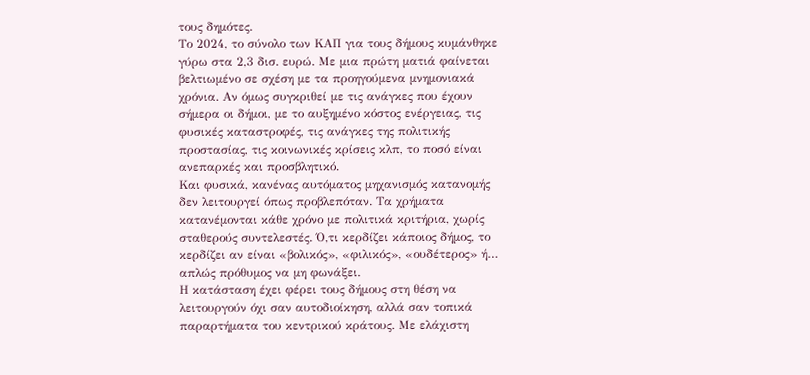τους δημότες.
Το 2024, το σύνολο των ΚΑΠ για τους δήμους κυμάνθηκε γύρω στα 2,3 δισ. ευρώ. Με μια πρώτη ματιά φαίνεται βελτιωμένο σε σχέση με τα προηγούμενα μνημονιακά χρόνια. Αν όμως συγκριθεί με τις ανάγκες που έχουν σήμερα οι δήμοι, με το αυξημένο κόστος ενέργειας, τις φυσικές καταστροφές, τις ανάγκες της πολιτικής προστασίας, τις κοινωνικές κρίσεις κλπ, το ποσό είναι ανεπαρκές και προσβλητικό.
Και φυσικά, κανένας αυτόματος μηχανισμός κατανομής δεν λειτουργεί όπως προβλεπόταν. Τα χρήματα κατανέμονται κάθε χρόνο με πολιτικά κριτήρια, χωρίς σταθερούς συντελεστές. Ό,τι κερδίζει κάποιος δήμος, το κερδίζει αν είναι «βολικός», «φιλικός», «ουδέτερος» ή… απλώς πρόθυμος να μη φωνάξει.
Η κατάσταση έχει φέρει τους δήμους στη θέση να λειτουργούν όχι σαν αυτοδιοίκηση, αλλά σαν τοπικά παραρτήματα του κεντρικού κράτους. Με ελάχιστη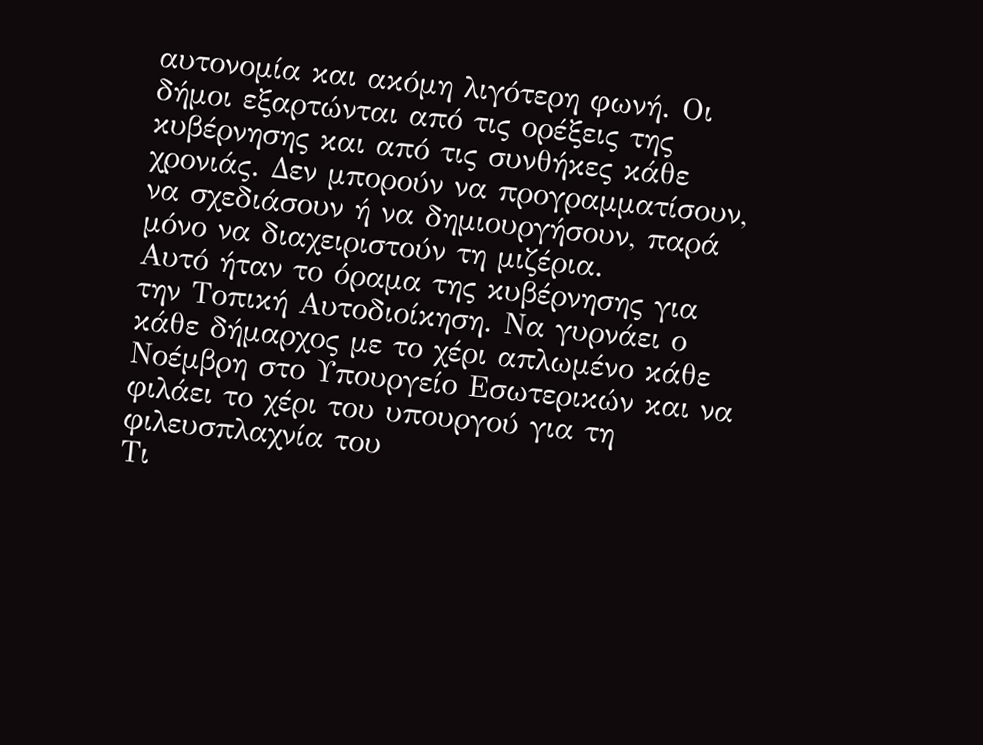αυτονομία και ακόμη λιγότερη φωνή. Οι δήμοι εξαρτώνται από τις ορέξεις της κυβέρνησης και από τις συνθήκες κάθε χρονιάς. Δεν μπορούν να προγραμματίσουν, να σχεδιάσουν ή να δημιουργήσουν, παρά μόνο να διαχειριστούν τη μιζέρια.
Αυτό ήταν το όραμα της κυβέρνησης για την Τοπική Αυτοδιοίκηση. Να γυρνάει ο κάθε δήμαρχος με το χέρι απλωμένο κάθε Νοέμβρη στο Υπουργείο Εσωτερικών και να φιλάει το χέρι του υπουργού για τη φιλευσπλαχνία του
Τι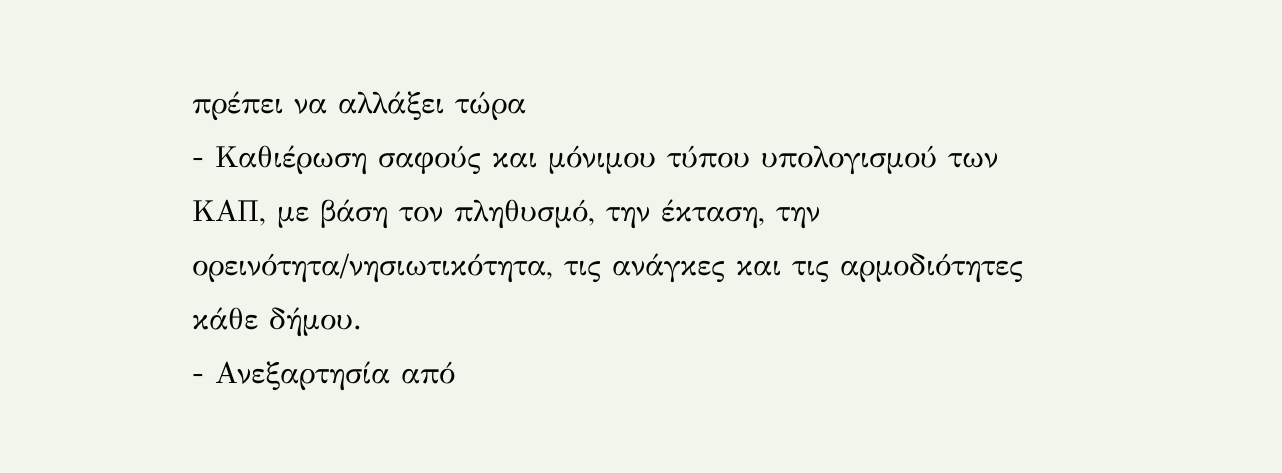πρέπει να αλλάξει τώρα
- Καθιέρωση σαφούς και μόνιμου τύπου υπολογισμού των ΚΑΠ, με βάση τον πληθυσμό, την έκταση, την ορεινότητα/νησιωτικότητα, τις ανάγκες και τις αρμοδιότητες κάθε δήμου.
- Ανεξαρτησία από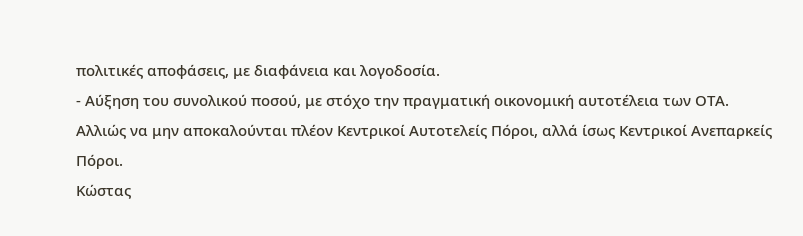πολιτικές αποφάσεις, με διαφάνεια και λογοδοσία.
- Αύξηση του συνολικού ποσού, με στόχο την πραγματική οικονομική αυτοτέλεια των ΟΤΑ.
Αλλιώς να μην αποκαλούνται πλέον Κεντρικοί Αυτοτελείς Πόροι, αλλά ίσως Κεντρικοί Ανεπαρκείς Πόροι.
Κώστας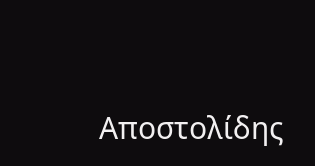Αποστολίδης